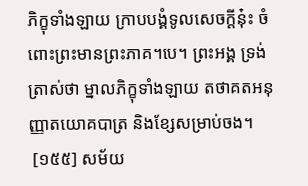ភិក្ខុទាំងឡាយ ក្រាបបង្គំទូលសេចក្តីនុ៎ះ ចំពោះព្រះមានព្រះភាគ។បេ។ ព្រះអង្គ ទ្រង់ត្រាស់ថា ម្នាលភិក្ខុទាំងឡាយ តថាគតអនុញ្ញាតយោគបាត្រ និងខ្សែសម្រាប់ចង។
 [១៥៥] សម័យ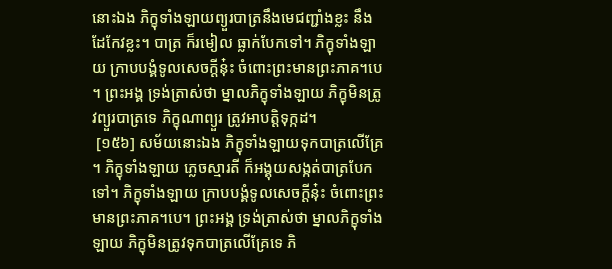នោះឯង ភិក្ខុទាំងឡាយព្យួរបាត្រនឹងមេជញ្ជាំងខ្លះ នឹងដែកែវខ្លះ។ បាត្រ ក៏រមៀល ធ្លាក់បែកទៅ។ ភិក្ខុទាំងឡាយ ក្រាបបង្គំទូលសេចក្តីនុ៎ះ ចំពោះព្រះមានព្រះភាគ។បេ។ ព្រះអង្គ ទ្រង់ត្រាស់ថា ម្នាលភិក្ខុទាំងឡាយ ភិក្ខុមិនត្រូវព្យួរបាត្រទេ ភិក្ខុណាព្យួរ ត្រូវអាបត្តិទុក្កដ។
 [១៥៦] សម័យនោះឯង ភិក្ខុទាំងឡាយទុកបាត្រលើគ្រែ។ ភិក្ខុទាំងឡាយ ភ្លេចស្មារតី ក៏អង្គុយសង្កត់បាត្របែកទៅ។ ភិក្ខុទាំងឡាយ ក្រាបបង្គំទូលសេចក្តីនុ៎ះ ចំពោះព្រះមានព្រះភាគ។បេ។ ព្រះអង្គ ទ្រង់ត្រាស់ថា ម្នាលភិក្ខុទាំងឡាយ ភិក្ខុមិនត្រូវទុកបាត្រលើគ្រែទេ ភិ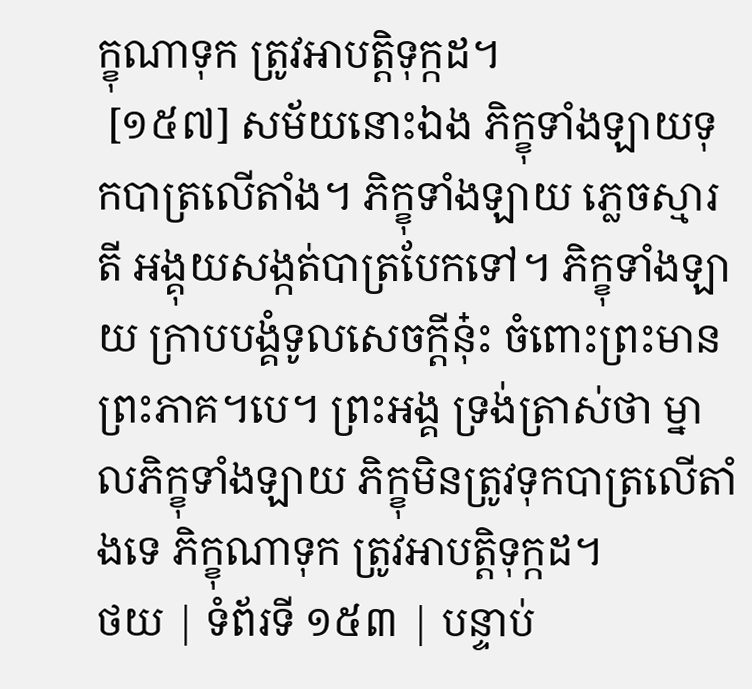ក្ខុណាទុក ត្រូវអាបត្តិទុក្កដ។
 [១៥៧] សម័យនោះឯង ភិក្ខុទាំងឡាយទុកបាត្រលើតាំង។ ភិក្ខុទាំងឡាយ ភ្លេចស្មារតី អង្គុយសង្កត់បាត្របែកទៅ។ ភិក្ខុទាំងឡាយ ក្រាបបង្គំទូលសេចក្តីនុ៎ះ ចំពោះព្រះមានព្រះភាគ។បេ។ ព្រះអង្គ ទ្រង់ត្រាស់ថា ម្នាលភិក្ខុទាំងឡាយ ភិក្ខុមិនត្រូវទុកបាត្រលើតាំងទេ ភិក្ខុណាទុក ត្រូវអាបត្តិទុក្កដ។
ថយ | ទំព័រទី ១៥៣ | បន្ទាប់